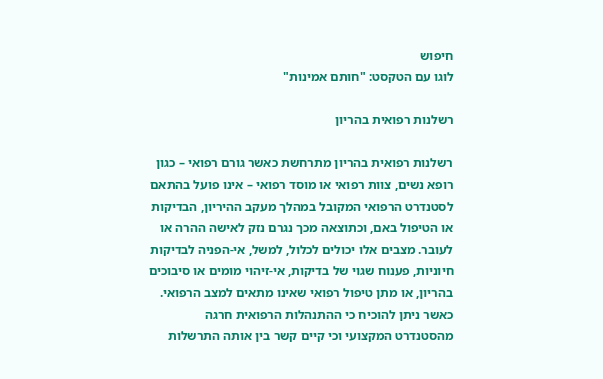חיפוש
לוגו עם הטקסט: "חותם אמינות"

רשלנות רפואית בהריון

רשלנות רפואית בהריון מתרחשת כאשר גורם רפואי – כגון רופא נשים, צוות רפואי או מוסד רפואי – אינו פועל בהתאם לסטנדרט הרפואי המקובל במהלך מעקב ההיריון, הבדיקות או הטיפול באם, וכתוצאה מכך נגרם נזק לאישה ההרה או לעובר. מצבים אלו יכולים לכלול, למשל, אי-הפניה לבדיקות חיוניות, פענוח שגוי של בדיקות, אי-זיהוי מומים או סיבוכים בהריון, או מתן טיפול רפואי שאינו מתאים למצב הרפואי. כאשר ניתן להוכיח כי ההתנהלות הרפואית חרגה מהסטנדרט המקצועי וכי קיים קשר בין אותה התרשלות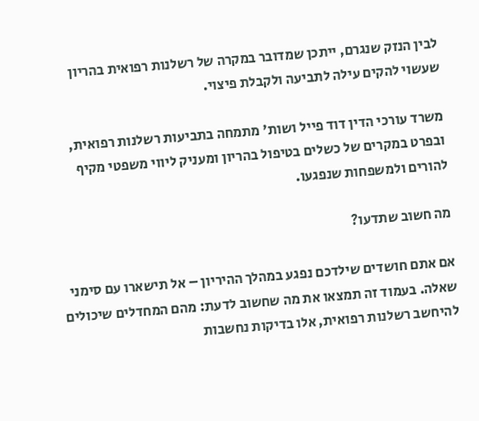לבין הנזק שנגרם, ייתכן שמדובר במקרה של רשלנות רפואית בהריון שעשוי להקים עילה לתביעה ולקבלת פיצוי.

משרד עורכי הדין דוד פייל ושות' מתמחה בתביעות רשלנות רפואית, ובפרט במקרים של כשלים בטיפול בהריון ומעניק ליווי משפטי מקיף להורים ולמשפחות שנפגעו.

מה חשוב שתדעו?

אם אתם חושדים שילדכם נפגע במהלך ההיריון – אל תישארו עם סימני שאלה. בעמוד זה תמצאו את מה שחשוב לדעת: מהם המחדלים שיכולים להיחשב רשלנות רפואית, אלו בדיקות נחשבות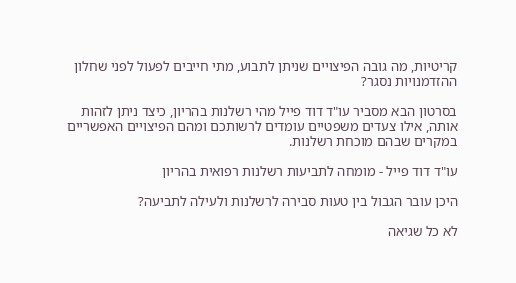קריטיות, מה גובה הפיצויים שניתן לתבוע, מתי חייבים לפעול לפני שחלון ההזדמנויות נסגר?

בסרטון הבא מסביר עו"ד דוד פייל מהי רשלנות בהריון, כיצד ניתן לזהות אותה, אילו צעדים משפטיים עומדים לרשותכם ומהם הפיצויים האפשריים במקרים שבהם מוכחת רשלנות.

עו"ד דוד פייל - מומחה לתביעות רשלנות רפואית בהריון

היכן עובר הגבול בין טעות סבירה לרשלנות ולעילה לתביעה?

לא כל שגיאה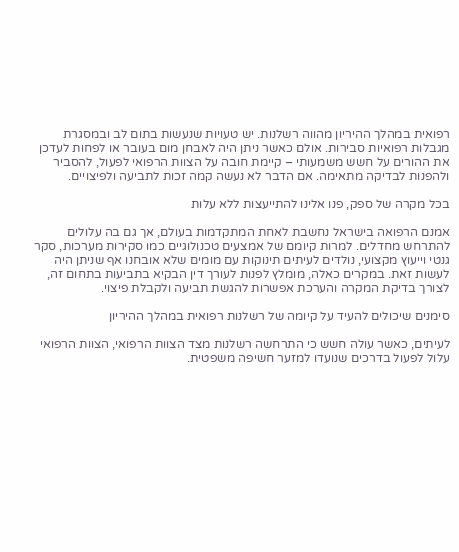רפואית במהלך ההיריון מהווה רשלנות. יש טעויות שנעשות בתום לב ובמסגרת מגבלות רפואיות סבירות. אולם כאשר ניתן היה לאבחן מום בעובר או לפחות לעדכן את ההורים על חשש משמעותי – קיימת חובה על הצוות הרפואי לפעול, להסביר ולהפנות לבדיקה מתאימה. אם הדבר לא נעשה קמה זכות לתביעה ולפיצויים.

בכל מקרה של ספק, פנו אלינו להתייעצות ללא עלות

אמנם הרפואה בישראל נחשבת לאחת המתקדמות בעולם, אך גם בה עלולים להתרחש מחדלים. למרות קיומם של אמצעים טכנולוגיים כמו סקירות מערכות, סקר גנטי וייעוץ מקצועי, נולדים לעיתים תינוקות עם מומים שלא אובחנו אף שניתן היה לעשות זאת. במקרים כאלה, מומלץ לפנות לעורך דין הבקיא בתביעות בתחום זה, לצורך בדיקת המקרה והערכת אפשרות להגשת תביעה ולקבלת פיצוי.

סימנים שיכולים להעיד על קיומה של רשלנות רפואית במהלך ההיריון

לעיתים, כאשר עולה חשש כי התרחשה רשלנות מצד הצוות הרפואי, הצוות הרפואי עלול לפעול בדרכים שנועדו למזער חשיפה משפטית.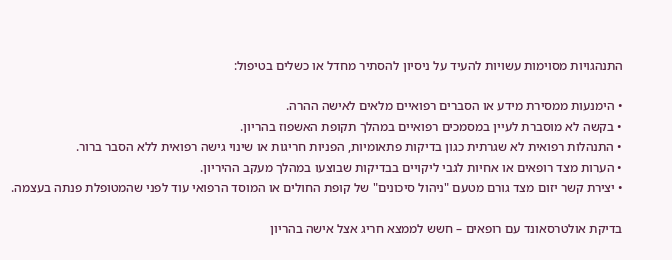התנהגויות מסוימות עשויות להעיד על ניסיון להסתיר מחדל או כשלים בטיפול:

• הימנעות ממסירת מידע או הסברים רפואיים מלאים לאישה ההרה.
• בקשה לא מוסברת לעיין במסמכים רפואיים במהלך תקופת האשפוז בהריון.
• התנהלות רפואית לא שגרתית כגון בדיקות פתאומיות, הפניות חריגות או שינוי גישה רפואית ללא הסבר ברור.
• הערות מצד רופאים או אחיות לגבי ליקויים בבדיקות שבוצעו במהלך מעקב ההיריון.
• יצירת קשר יזום מצד גורם מטעם "ניהול סיכונים" של קופת החולים או המוסד הרפואי עוד לפני שהמטופלת פנתה בעצמה.

בדיקת אולטרסאונד עם רופאים – חשש לממצא חריג אצל אישה בהריון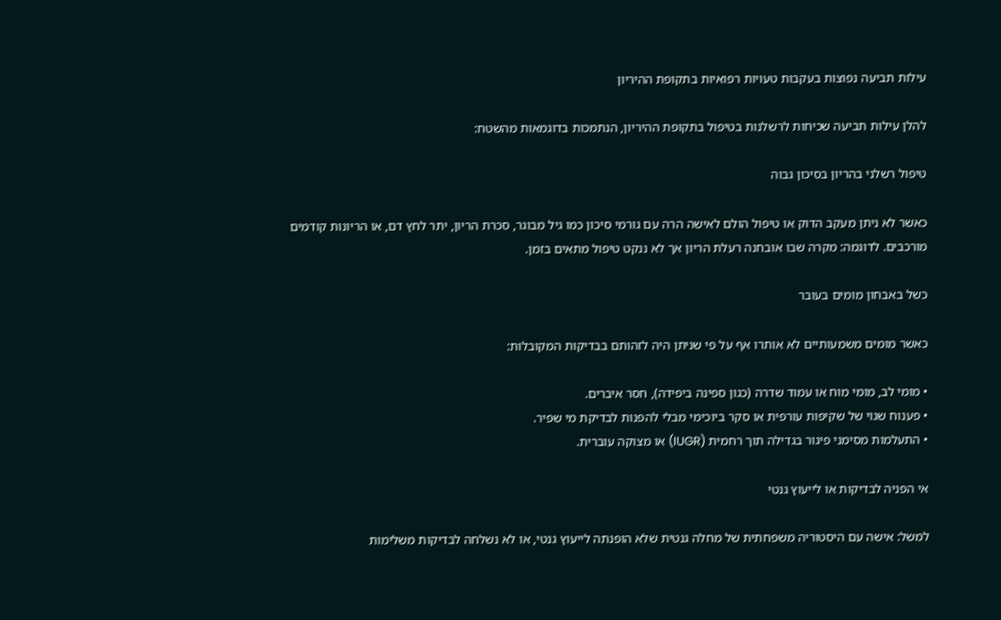עילות תביעה נפוצות בעקבות טעויות רפואיות בתקופת ההיריון

להלן עילות תביעה שכיחות לרשלנות בטיפול בתקופת ההיריון, הנתמכות בדוגמאות מהשטח:

טיפול רשלני בהריון בסיכון גבוה

כאשר לא ניתן מעקב הדוק או טיפול הולם לאישה הרה עם גורמי סיכון כמו גיל מבוגר, סכרת הריון, יתר לחץ דם, או הריונות קודמים מורכבים. לדוגמה: מקרה שבו אובחנה רעלת הריון אך לא ננקט טיפול מתאים בזמן.

כשל באבחון מומים בעובר

כאשר מומים משמעותיים לא אותרו אף על פי שניתן היה לזהותם בבדיקות המקובלות:

• מומי לב, מומי מוח או עמוד שדרה (כגון ספינה ביפידה), חסר איברים.
• פענוח שגוי של שקיפות עורפית או סקר ביוכימי מבלי להפנות לבדיקת מי שפיר.
• התעלמות מסימני פיגור בגדילה תוך רחמית (IUGR) או מצוקה עוברית.

אי הפניה לבדיקות או לייעוץ גנטי

למשל: אישה עם היסטוריה משפחתית של מחלה גנטית שלא הופנתה לייעוץ גנטי, או לא נשלחה לבדיקות משלימות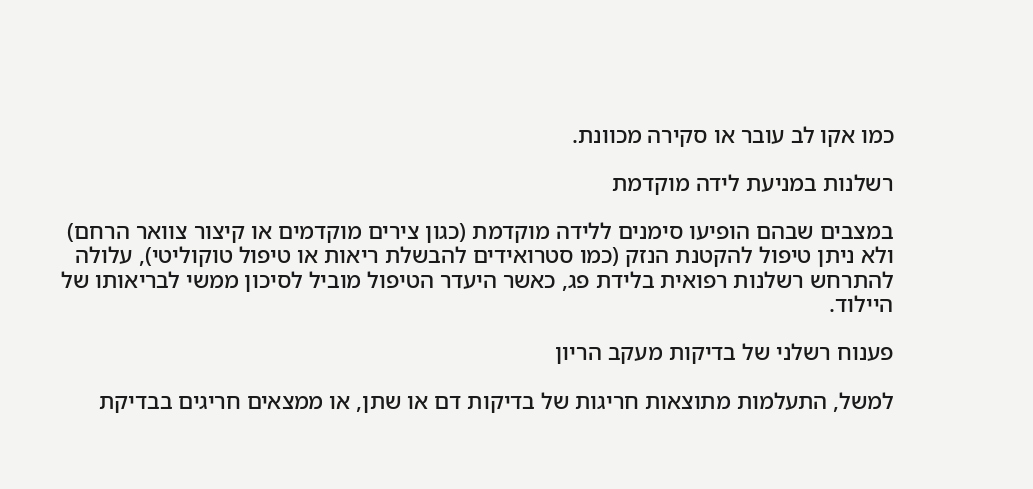כמו אקו לב עובר או סקירה מכוונת.

רשלנות במניעת לידה מוקדמת

במצבים שבהם הופיעו סימנים ללידה מוקדמת (כגון צירים מוקדמים או קיצור צוואר הרחם) ולא ניתן טיפול להקטנת הנזק (כמו סטרואידים להבשלת ריאות או טיפול טוקוליטי), עלולה להתרחש רשלנות רפואית בלידת פג, כאשר היעדר הטיפול מוביל לסיכון ממשי לבריאותו של היילוד.

פענוח רשלני של בדיקות מעקב הריון

למשל, התעלמות מתוצאות חריגות של בדיקות דם או שתן, או ממצאים חריגים בבדיקת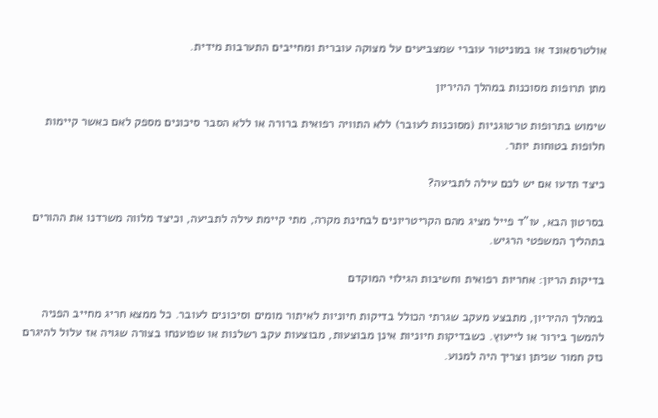אולטרסאונד או במוניטור עוברי שמצביעים על מצוקה עוברית ומחייבים התערבות מידית.

מתן תרופות מסוכנות במהלך ההיריון

שימוש בתרופות טרטוגניות (מסוכנות לעובר) ללא התוויה רפואית ברורה או ללא הסבר סיכונים מספק לאם כאשר קיימות חלופות בטוחות יותר.

כיצד תדעו אם יש לכם עילה לתביעה?

בסרטון הבא, עו"ד פייל מציג מהם הקריטריונים לבחינת מקרה, מתי קיימת עילה לתביעה, וכיצד מלווה משרדנו את ההורים בתהליך המשפטי הרגיש.

בדיקות הריון: אחריות רפואית וחשיבות הגילוי המוקדם

במהלך ההיריון, מתבצע מעקב שגרתי הכולל בדיקות חיוניות לאיתור מומים וסיכונים לעובר. כל ממצא חריג מחייב הפניה להמשך בירור או לייעוץ. כשבדיקות חיוניות אינן מבוצעות, מבוצעות עקב רשלנות או שפוענחו בצורה שגויה אז עלול להיגרם נזק חמור שניתן וצריך היה למנוע.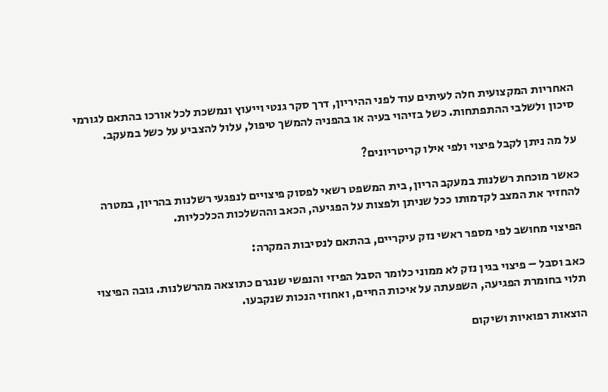האחריות המקצועית חלה לעיתים עוד לפני ההיריון, דרך סקר גנטי וייעוץ ונמשכת לכל אורכו בהתאם לגורמי סיכון ולשלבי ההתפתחות. כשל בזיהוי בעיה או בהפניה להמשך טיפול, עלול להצביע על כשל במעקב.

על מה ניתן לקבל פיצוי ולפי אילו קריטריונים?

כאשר מוכחת רשלנות במעקב הריון, בית המשפט רשאי לפסוק פיצויים לנפגעי רשלנות בהריון, במטרה להחזיר את המצב לקדמותו ככל שניתן ולפצות על הפגיעה, הכאב וההשלכות הכלכליות.

הפיצוי מחושב לפי מספר ראשי נזק עיקריים, בהתאם לנסיבות המקרה:

כאב וסבל – פיצוי בגין נזק לא ממוני כלומר הסבל הפיזי והנפשי שנגרם כתוצאה מהרשלנות. גובה הפיצוי תלוי בחומרת הפגיעה, השפעתה על איכות החיים, ואחוזי הנכות שנקבעו.

הוצאות רפואיות ושיקום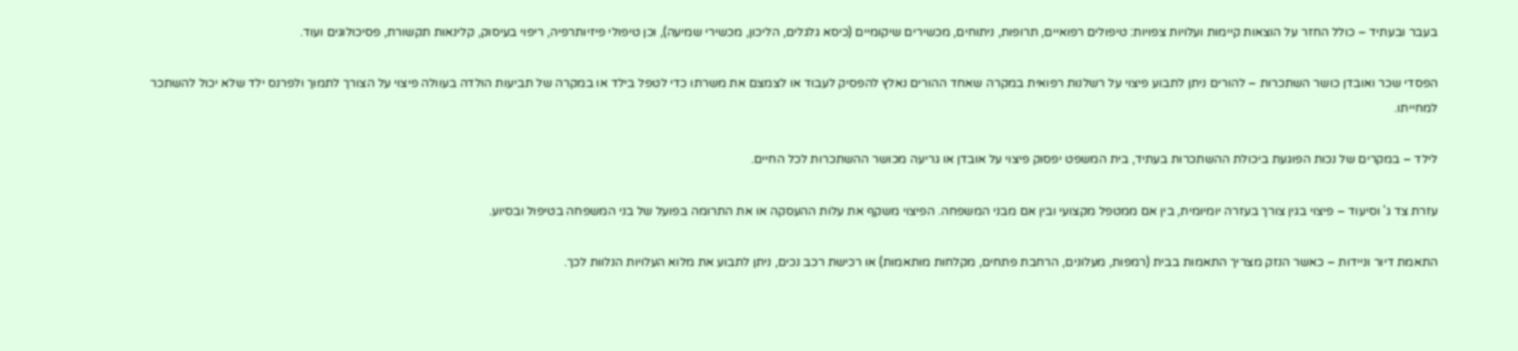בעבר ובעתיד – כולל החזר על הוצאות קיימות ועלויות צפויות: טיפולים רפואיים, תרופות, ניתוחים, מכשירים שיקומיים (כיסא גלגלים, הליכון, מכשירי שמיעה), וכן טיפולי פיזיותרפיה, ריפוי בעיסוק, קלינאות תקשורת, פסיכולוגים ועוד.

הפסדי שכר ואובדן כושר השתכרות – להורים ניתן לתבוע פיצוי על רשלנות רפואית במקרה שאחד ההורים נאלץ להפסיק לעבוד או לצמצם את משרתו כדי לטפל בילד או במקרה של תביעות הולדה בעוולה פיצוי על הצורך לתמוך ולפרנס ילד שלא יכול להשתכר למחייתו.

לילד – במקרים של נכות הפוגעת ביכולת ההשתכרות בעתיד, בית המשפט יפסוק פיצוי על אובדן או גריעה מכושר ההשתכרות לכל החיים.

עזרת צד ג' וסיעוד – פיצוי בגין צורך בעזרה יומיומית, בין אם ממטפל מקצועי ובין אם מבני המשפחה. הפיצוי משקף את עלות ההעסקה או את התרומה בפועל של בני המשפחה בטיפול ובסיוע.

התאמת דיור וניידות – כאשר הנזק מצריך התאמות בבית (רמפות, מעלונים, הרחבת פתחים, מקלחות מותאמות) או רכישת רכב נכים, ניתן לתבוע את מלוא העלויות הנלוות לכך.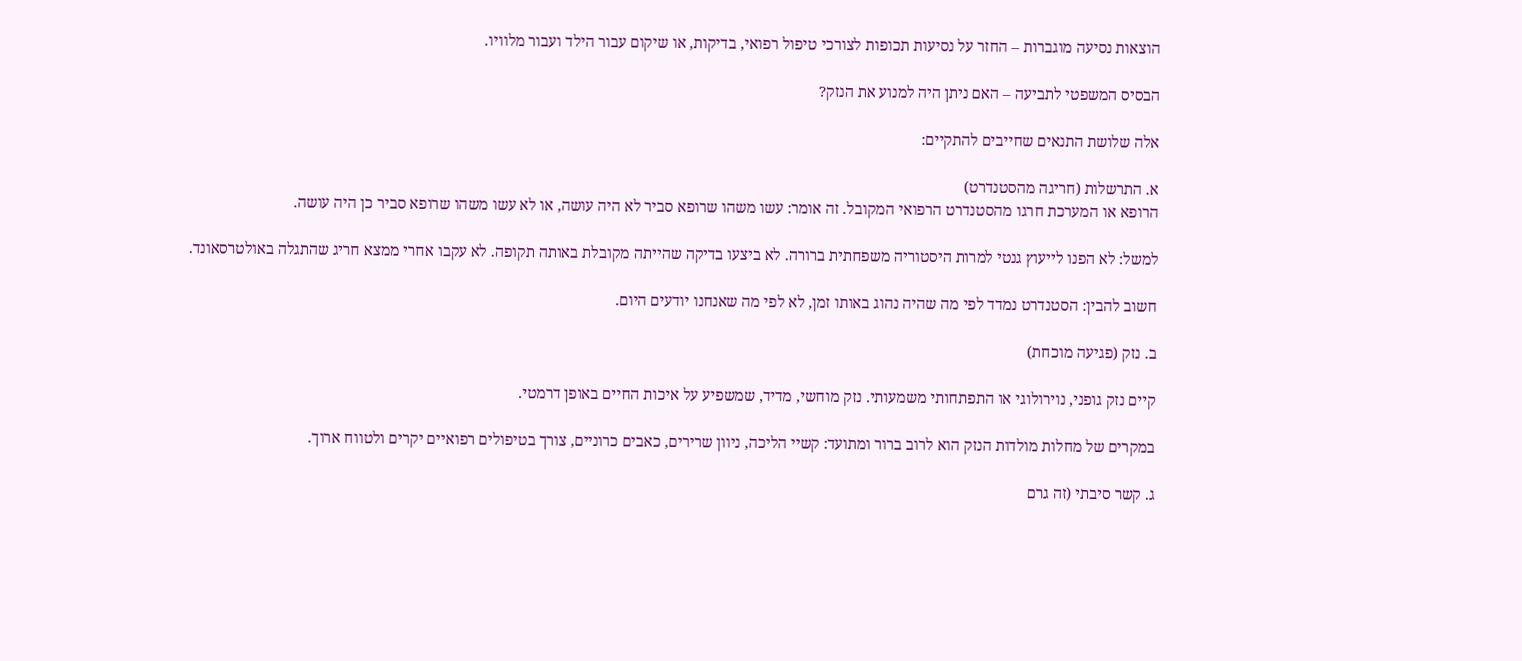הוצאות נסיעה מוגברות – החזר על נסיעות תכופות לצורכי טיפול רפואי, בדיקות, או שיקום עבור הילד ועבור מלוויו.

הבסיס המשפטי לתביעה – האם ניתן היה למנוע את הנזק?

אלה שלושת התנאים שחייבים להתקיים:

א. התרשלות (חריגה מהסטנדרט)
הרופא או המערכת חרגו מהסטנדרט הרפואי המקובל. זה אומר: עשו משהו שרופא סביר לא היה עושה, או לא עשו משהו שרופא סביר כן היה עושה.

למשל: לא הפנו לייעוץ גנטי למרות היסטוריה משפחתית ברורה. לא ביצעו בדיקה שהייתה מקובלת באותה תקופה. לא עקבו אחרי ממצא חריג שהתגלה באולטרסאונד.

חשוב להבין: הסטנדרט נמדד לפי מה שהיה נהוג באותו זמן, לא לפי מה שאנחנו יודעים היום.

ב. נזק (פגיעה מוכחת)

קיים נזק גופני, נוירולוגי או התפתחותי משמעותי. נזק מוחשי, מדיד, שמשפיע על איכות החיים באופן דרמטי.

במקרים של מחלות מולדות הנזק הוא לרוב ברור ומתועד: קשיי הליכה, ניוון שרירים, כאבים כרוניים, צורך בטיפולים רפואיים יקרים ולטווח ארוך.

ג. קשר סיבתי (זה גרם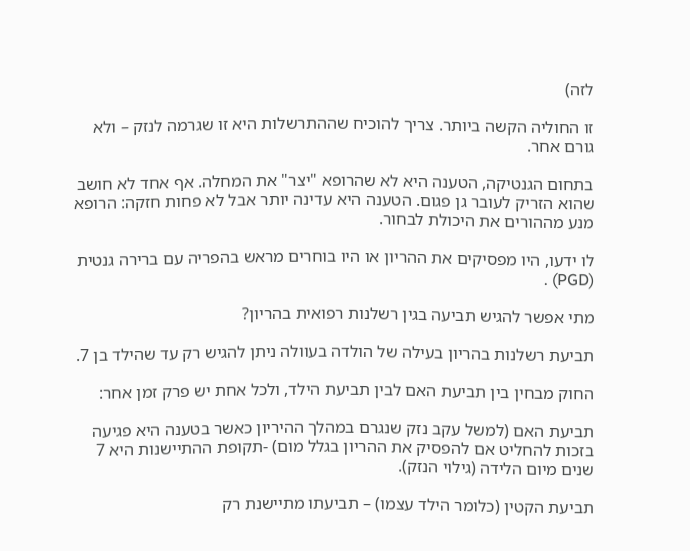לזה)

זו החוליה הקשה ביותר. צריך להוכיח שההתרשלות היא זו שגרמה לנזק – ולא גורם אחר.

בתחום הגנטיקה, הטענה היא לא שהרופא "יצר" את המחלה. אף אחד לא חושב שהוא הזריק לעובר גן פגום. הטענה היא עדינה יותר אבל לא פחות חזקה: הרופא מנע מההורים את היכולת לבחור.

לו ידעו, היו מפסיקים את ההריון או היו בוחרים מראש בהפריה עם ברירה גנטית (PGD) .

מתי אפשר להגיש תביעה בגין רשלנות רפואית בהריון?

תביעת רשלנות בהריון בעילה של הולדה בעוולה ניתן להגיש רק עד שהילד בן 7.

החוק מבחין בין תביעת האם לבין תביעת הילד, ולכל אחת יש פרק זמן אחר:

תביעת האם (למשל עקב נזק שנגרם במהלך ההיריון כאשר בטענה היא פגיעה בזכות להחליט אם להפסיק את ההריון בגלל מום) -תקופת ההתיישנות היא 7 שנים מיום הלידה (גילוי הנזק).

תביעת הקטין (כלומר הילד עצמו) – תביעתו מתיישנת רק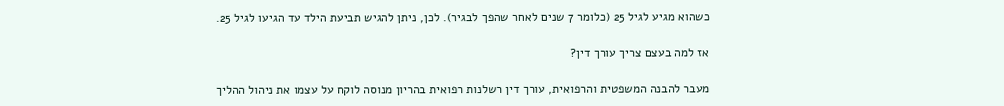כשהוא מגיע לגיל 25 (כלומר 7 שנים לאחר שהפך לבגיר). לכן, ניתן להגיש תביעת הילד עד הגיעו לגיל 25.

אז למה בעצם צריך עורך דין?

מעבר להבנה המשפטית והרפואית, עורך דין רשלנות רפואית בהריון מנוסה לוקח על עצמו את ניהול ההליך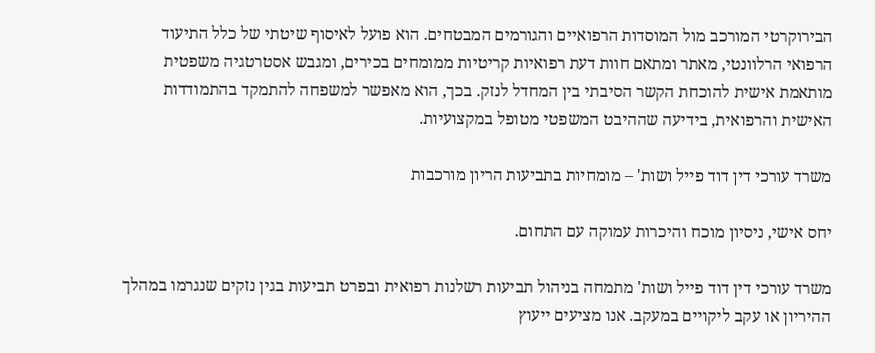הבירוקרטי המורכב מול המוסדות הרפואיים והגורמים המבטחים. הוא פועל לאיסוף שיטתי של כלל התיעוד הרפואי הרלוונטי, מאתר ומתאם חוות דעת רפואיות קריטיות ממומחים בכירים, ומגבש אסטרטגיה משפטית מותאמת אישית להוכחת הקשר הסיבתי בין המחדל לנזק. בכך, הוא מאפשר למשפחה להתמקד בהתמודדות האישית והרפואית, בידיעה שההיבט המשפטי מטופל במקצועיות.

משרד עורכי דין דוד פייל ושות' – מומחיות בתביעות הריון מורכבות

יחס אישי, ניסיון מוכח והיכרות עמוקה עם התחום.

משרד עורכי דין דוד פייל ושות' מתמחה בניהול תביעות רשלנות רפואית ובפרט תביעות בגין נזקים שנגרמו במהלך ההיריון או עקב ליקויים במעקב. אנו מציעים ייעוץ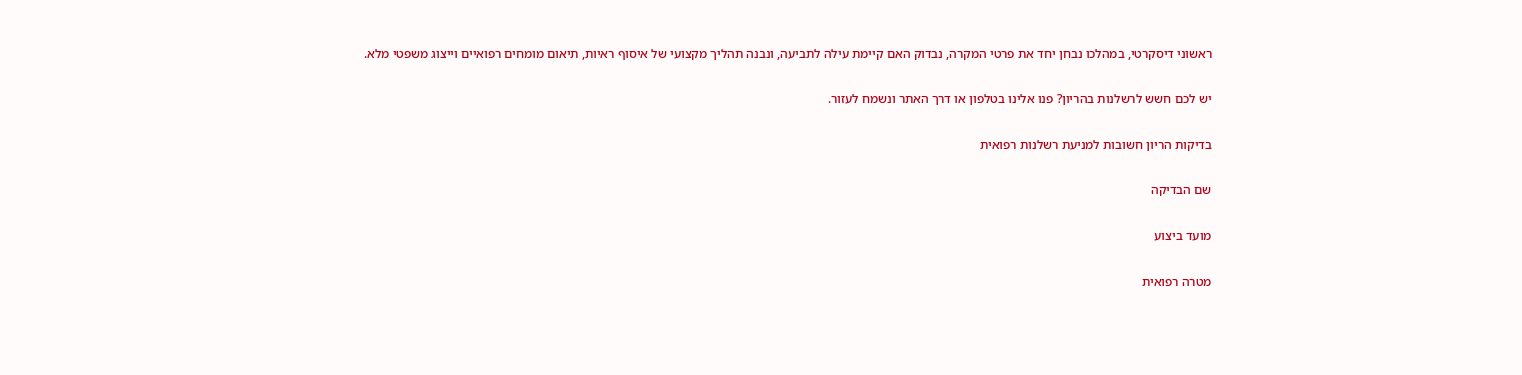ראשוני דיסקרטי, במהלכו נבחן יחד את פרטי המקרה, נבדוק האם קיימת עילה לתביעה, ונבנה תהליך מקצועי של איסוף ראיות, תיאום מומחים רפואיים וייצוג משפטי מלא.

יש לכם חשש לרשלנות בהריון? פנו אלינו בטלפון או דרך האתר ונשמח לעזור.

בדיקות הריון חשובות למניעת רשלנות רפואית

שם הבדיקה

מועד ביצוע

מטרה רפואית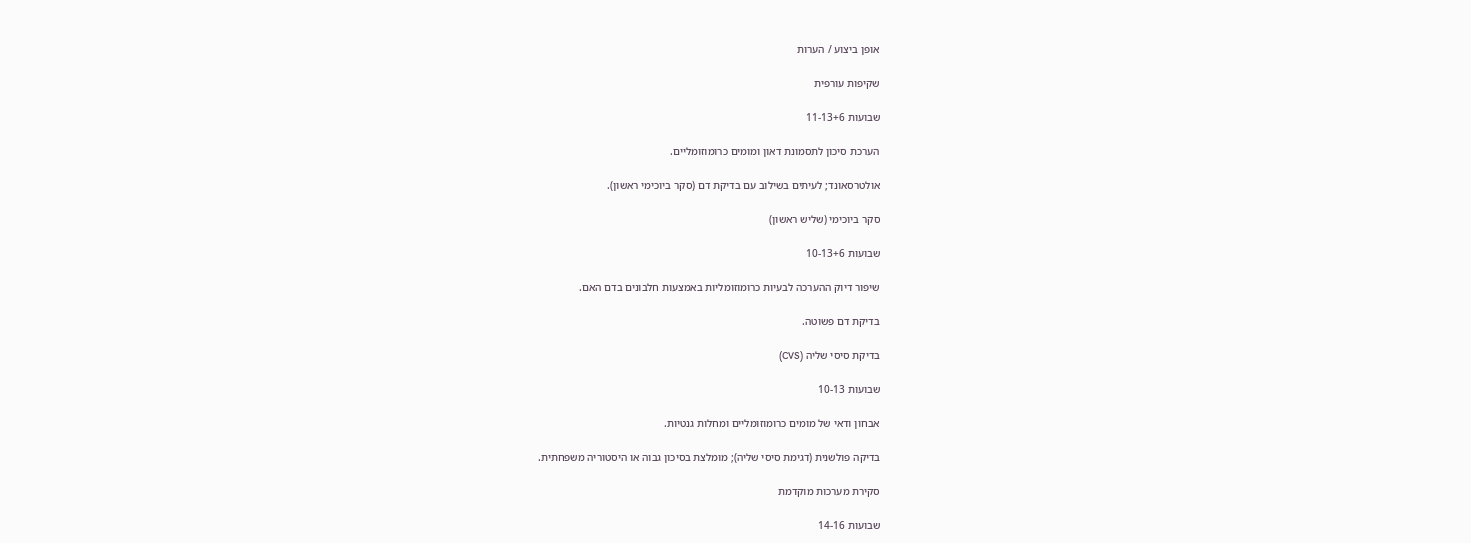אופן ביצוע / הערות

שקיפות עורפית

שבועות 11-13+6

הערכת סיכון לתסמונת דאון ומומים כרומוזומליים.

אולטרסאונד; לעיתים בשילוב עם בדיקת דם (סקר ביוכימי ראשון).

סקר ביוכימי (שליש ראשון)

שבועות 10-13+6

שיפור דיוק ההערכה לבעיות כרומוזומליות באמצעות חלבונים בדם האם.

בדיקת דם פשוטה.

בדיקת סיסי שליה (CVS)

שבועות 10-13

אבחון ודאי של מומים כרומוזומליים ומחלות גנטיות.

בדיקה פולשנית (דגימת סיסי שליה); מומלצת בסיכון גבוה או היסטוריה משפחתית.

סקירת מערכות מוקדמת

שבועות 14-16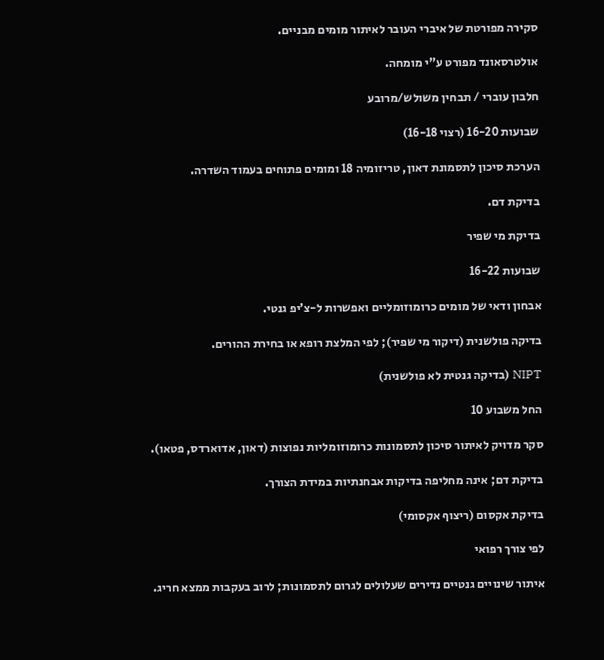סקירה מפורטת של איברי העובר לאיתור מומים מבניים.

אולטרסאונד מפורט ע"י מומחה.

חלבון עוברי / תבחין משולש/מרובע

שבועות 16-20 (רצוי 16-18)

הערכת סיכון לתסמונת דאון, טריזומיה 18 ומומים פתוחים בעמוד השדרה.

בדיקת דם.

בדיקת מי שפיר

שבועות 16-22

אבחון ודאי של מומים כרומוזומליים ואפשרות ל-צ’יפ גנטי.

בדיקה פולשנית (דיקור מי שפיר); לפי המלצת רופא או בחירת ההורים.

NIPT (בדיקה גנטית לא פולשנית)

החל משבוע 10

סקר מדויק לאיתור סיכון לתסמונות כרומוזומליות נפוצות (דאון, אדוארדס, פטאו).

בדיקת דם; אינה מחליפה בדיקות אבחנתיות במידת הצורך.

בדיקת אקסום (ריצוף אקסומי)

לפי צורך רפואי

איתור שינויים גנטיים נדירים שעלולים לגרום לתסמונות; לרוב בעקבות ממצא חריג.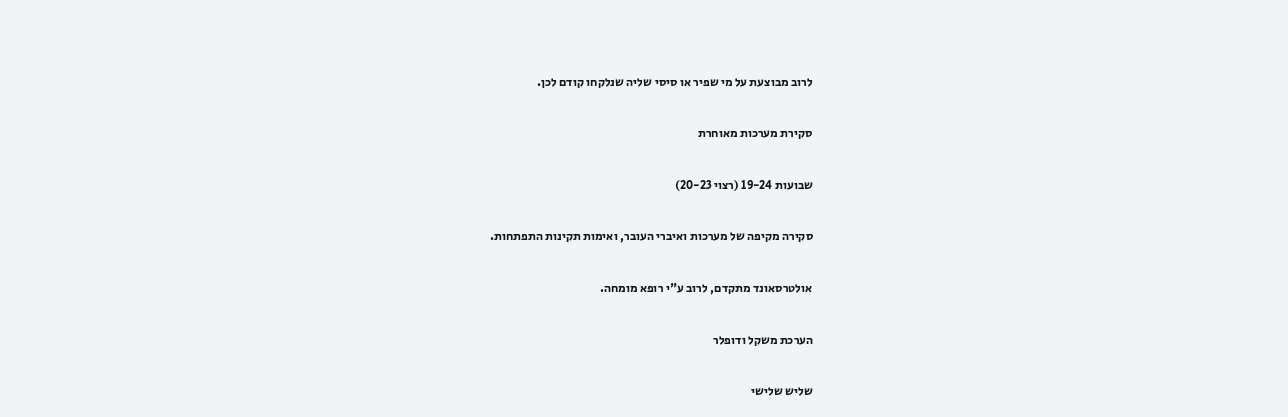לרוב מבוצעת על מי שפיר או סיסי שליה שנלקחו קודם לכן.

סקירת מערכות מאוחרת

שבועות 19-24 (רצוי 20-23)

סקירה מקיפה של מערכות ואיברי העובר, ואימות תקינות התפתחות.

אולטרסאונד מתקדם, לרוב ע"י רופא מומחה.

הערכת משקל ודופלר

שליש שלישי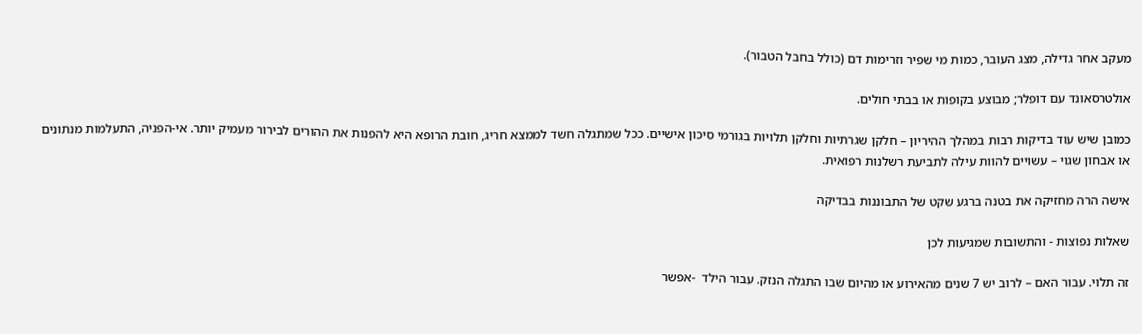מעקב אחר גדילה, מצג העובר, כמות מי שפיר וזרימות דם (כולל בחבל הטבור).

אולטרסאונד עם דופלר; מבוצע בקופות או בבתי חולים.

כמובן שיש עוד בדיקות רבות במהלך ההיריון – חלקן שגרתיות וחלקן תלויות בגורמי סיכון אישיים. ככל שמתגלה חשד לממצא חריג, חובת הרופא היא להפנות את ההורים לבירור מעמיק יותר. אי-הפניה, התעלמות מנתונים או אבחון שגוי – עשויים להוות עילה לתביעת רשלנות רפואית.

אישה הרה מחזיקה את בטנה ברגע שקט של התבוננות בבדיקה

שאלות נפוצות - והתשובות שמגיעות לכן

זה תלוי. עבור האם – לרוב יש 7 שנים מהאירוע או מהיום שבו התגלה הנזק. עבור הילד  -אפשר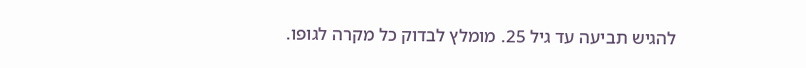להגיש תביעה עד גיל 25. מומלץ לבדוק כל מקרה לגופו.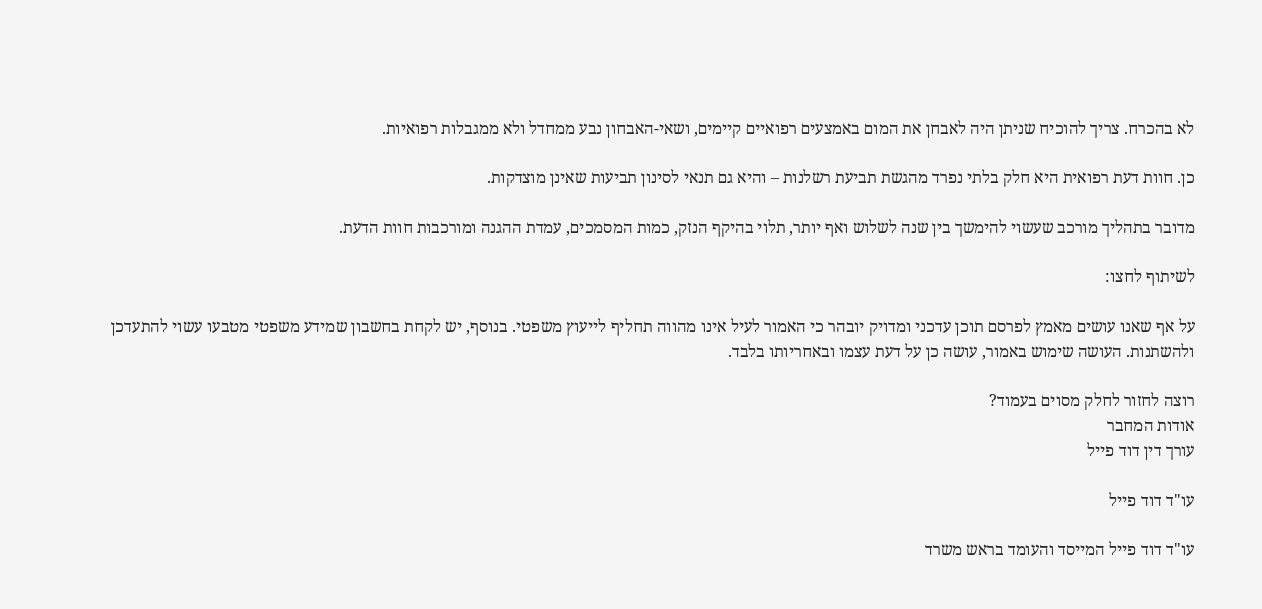לא בהכרח. צריך להוכיח שניתן היה לאבחן את המום באמצעים רפואיים קיימים, ושאי-האבחון נבע ממחדל ולא ממגבלות רפואיות.

כן. חוות דעת רפואית היא חלק בלתי נפרד מהגשת תביעת רשלנות – והיא גם תנאי לסינון תביעות שאינן מוצדקות.

מדובר בתהליך מורכב שעשוי להימשך בין שנה לשלוש ואף יותר, תלוי בהיקף הנזק, כמות המסמכים, עמדת ההגנה ומורכבות חוות הדעת.

לשיתוף לחצו:

על אף שאנו עושים מאמץ לפרסם תוכן עדכני ומדויק יובהר כי האמור לעיל אינו מהווה תחליף לייעוץ משפטי. בנוסף, יש לקחת בחשבון שמידע משפטי מטבעו עשוי להתעדכן ולהשתנות. העושה שימוש באמור, עושה כן על דעת עצמו ובאחריותו בלבד.

רוצה לחזור לחלק מסוים בעמוד?
אודות המחבר
עורך דין דוד פייל

עו"ד דוד פייל

עו"ד דוד פייל המייסד והעומד בראש משרד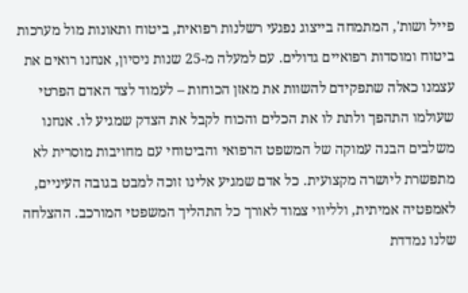פייל ושות', המתמחה בייצוג נפגעי רשלנות רפואית, ביטוח ותאונות מול מערכות ביטוח ומוסדות רפואיים גדולים. עם למעלה מ-25 שנות ניסיון, אנחנו רואים את עצמנו כאלה שתפקידם להשוות את מאזן הכוחות – לעמוד לצד האדם הפרטי שעולמו התהפך ולתת לו את הכלים והכוח לקבל את הצדק שמגיע לו. אנחנו משלבים הבנה עמוקה של המשפט הרפואי והביטוחי עם מחויבות מוסרית לא מתפשרת ליושרה מקצועית. כל אדם שמגיע אלינו זוכה למבט בגובה העיניים, לאמפטיה אמיתית, ולליווי צמוד לאורך כל התהליך המשפטי המורכב. ההצלחה שלנו נמדדת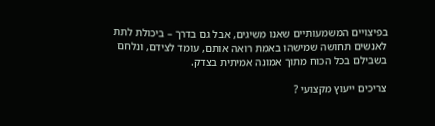בפיצויים המשמעותיים שאנו משיגים, אבל גם בדרך – ביכולת לתת לאנשים תחושה שמישהו באמת רואה אותם, עומד לצידם, ונלחם בשבילם בכל הכוח מתוך אמונה אמיתית בצדק.

צריכים ייעוץ מקצועי ?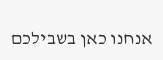אנחנו כאן בשבילכם